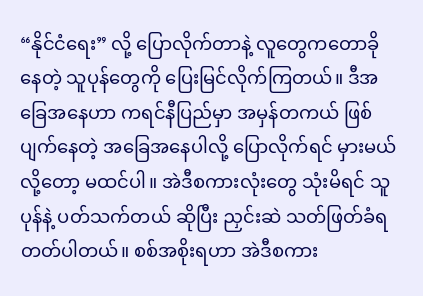“နိုင်ငံရေး” လို့ ပြောလိုက်တာနဲ့ လူတွေကတောခို နေတဲ့ သူပုန်တွေကို ပြေးမြင်လိုက်ကြတယ်။ ဒီအခြေအနေဟာ ကရင်နီပြည်မှာ အမှန်တကယ် ဖြစ်ပျက်နေတဲ့ အခြေအနေပါလို့ ပြောလိုက်ရင် မှားမယ်လို့တော့ မထင်ပါ။ အဲဒီစကားလုံးတွေ သုံးမိရင် သူပုန်နဲ့ ပတ်သက်တယ် ဆိုပြီး ညှင်းဆဲ သတ်ဖြတ်ခံရတတ်ပါတယ်။ စစ်အစိုးရဟာ အဲဒီစကား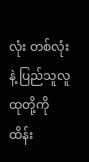လုံး တစ်လုံးနဲ့ ပြည်သူလူထုတို့ကို ထိန်း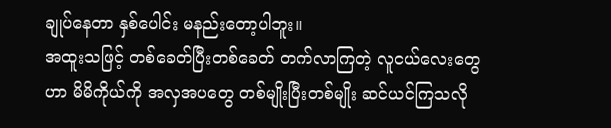ချုပ်နေတာ နှစ်ပေါင်း မနည်းတော့ပါဘူး။
အထူးသဖြင့် တစ်ခေတ်ပြီးတစ်ခေတ် တက်လာကြတဲ့ လူငယ်လေးတွေဟာ မိမိကိုယ်ကို အလှအပတွေ တစ်မျိုးပြီးတစ်မျိုး ဆင်ယင်ကြသလို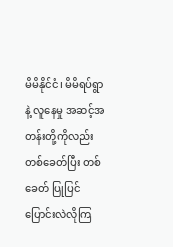မိမိနိုင်ငံ၊ မိမိရပ်ရွာနဲ့ လူနေမှု အဆင့်အတန်းတို့ကိုလည်းတစ်ခေတ်ပြီး တစ်ခေတ် ပြုပြင်ပြောင်းလဲလိုကြ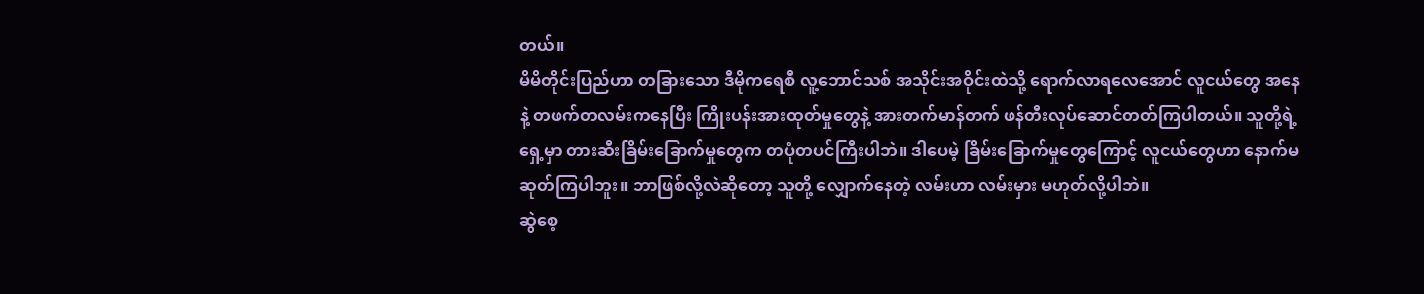တယ်။
မိမိတိုင်းပြည်ဟာ တခြားသော ဒီမိုကရေစီ လူ့ဘောင်သစ် အသိုင်းအဝိုင်းထဲသို့ ရောက်လာရလေအောင် လူငယ်တွေ အနေနဲ့ တဖက်တလမ်းကနေပြီး ကြိုးပန်းအားထုတ်မှုတွေနဲ့ အားတက်မာန်တက် ဖန်တီးလုပ်ဆောင်တတ်ကြပါတယ်။ သူတို့ရဲ့ ရှေ့မှာ တားဆီးခြိမ်းခြောက်မှုတွေက တပုံတပင်ကြီးပါဘဲ။ ဒါပေမဲ့ ခြိမ်းခြောက်မှုတွေကြောင့် လူငယ်တွေဟာ နောက်မဆုတ်ကြပါဘူး။ ဘာဖြစ်လို့လဲဆိုတော့ သူတို့ လျှောက်နေတဲ့ လမ်းဟာ လမ်းမှား မဟုတ်လို့ပါဘဲ။
ဆွဲစေ့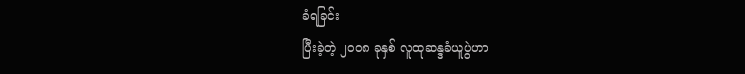ခံရခြင်း
ပြီးခဲ့တဲ့ ၂ဝဝ၈ ခုနှစ် လူထုဆန္ဒခံယူပွဲဟာ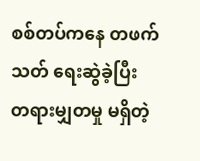စစ်တပ်ကနေ တဖက်သတ် ရေးဆွဲခဲ့ပြီး တရားမျှတမှု မရှိတဲ့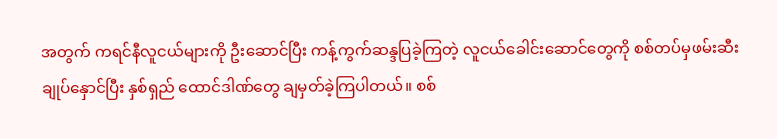အတွက် ကရင်နီလူငယ်များကို ဦးဆောင်ပြီး ကန့်ကွက်ဆန္ဒပြခဲ့ကြတဲ့ လူငယ်ခေါင်းဆောင်တွေကို စစ်တပ်မှဖမ်းဆီး ချုပ်နှောင်ပြီး နှစ်ရှည် ထောင်ဒါဏ်တွေ ချမှတ်ခဲ့ကြပါတယ်။ စစ်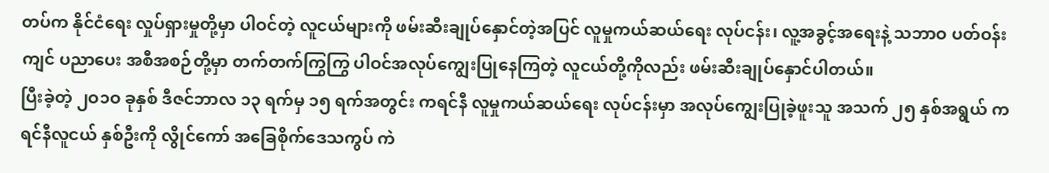တပ်က နိုင်ငံရေး လှုပ်ရှားမှုတို့မှာ ပါဝင်တဲ့ လူငယ်များကို ဖမ်းဆီးချုပ်နှောင်တဲ့အပြင် လူမှုကယ်ဆယ်ရေး လုပ်ငန်း၊ လူ့အခွင့်အရေးနဲ့ သဘာဝ ပတ်ဝန်းကျင် ပညာပေး အစီအစဉ်တို့မှာ တက်တက်ကြွကြွ ပါဝင်အလုပ်ကျွေးပြုနေကြတဲ့ လူငယ်တို့ကိုလည်း ဖမ်းဆီးချုပ်နှောင်ပါတယ်။
ပြီးခဲ့တဲ့ ၂ဝ၁ဝ ခုနှစ် ဒီဇင်ဘာလ ၁၃ ရက်မှ ၁၅ ရက်အတွင်း ကရင်နီ လူမှုကယ်ဆယ်ရေး လုပ်ငန်းမှာ အလုပ်ကျွေးပြုခဲ့ဖူးသူ အသက် ၂၅ နှစ်အရွယ် ကရင်နီလူငယ် နှစ်ဦးကို လွိုင်ကော် အခြေစိုက်ဒေသကွပ် ကဲ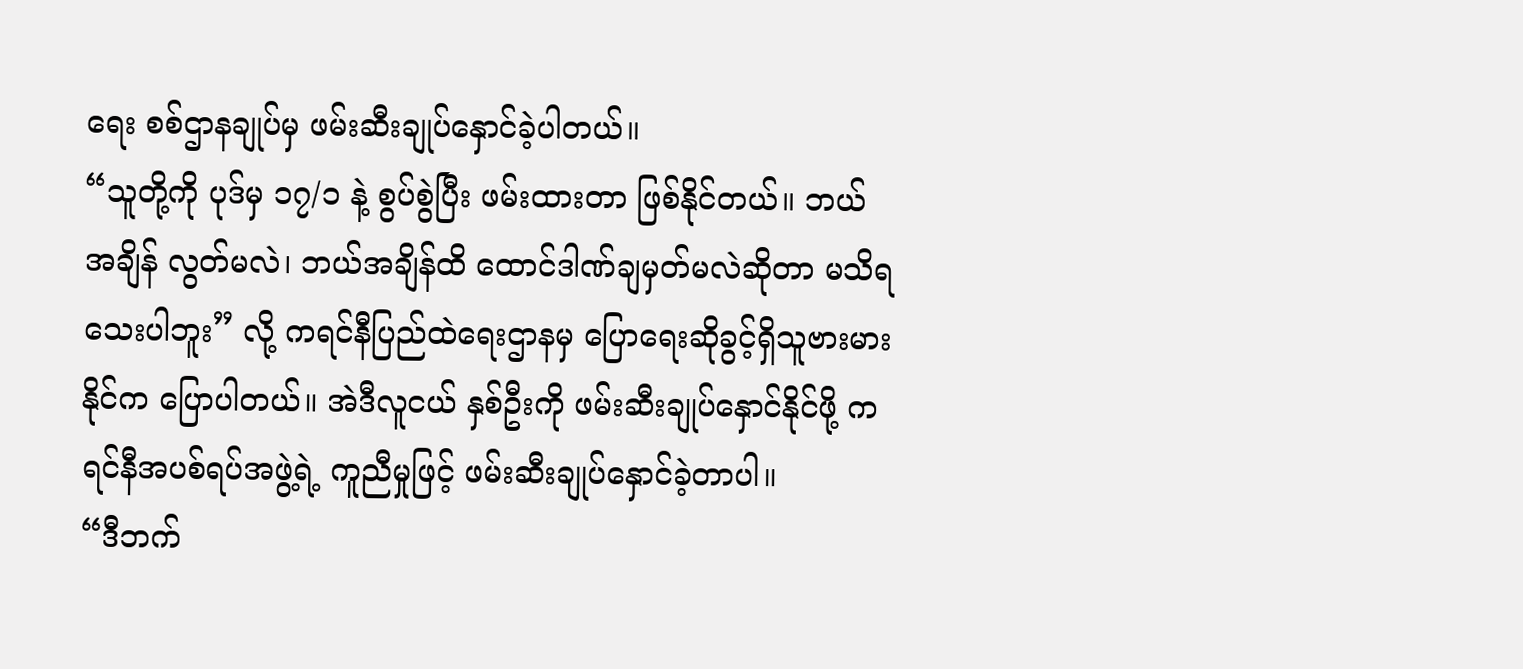ရေး စစ်ဌာနချုပ်မှ ဖမ်းဆီးချုပ်နှောင်ခဲ့ပါတယ်။
“သူတို့ကို ပုဒ်မှ ၁၇/၁ နဲ့ စွပ်စွဲပြီး ဖမ်းထားတာ ဖြစ်နိုင်တယ်။ ဘယ်အချိန် လွတ်မလဲ၊ ဘယ်အချိန်ထိ ထောင်ဒါဏ်ချမှတ်မလဲဆိုတာ မသိရသေးပါဘူး” လို့ ကရင်နီပြည်ထဲရေးဌာနမှ ပြောရေးဆိုခွင့်ရှိသူဗားမား နိုင်က ပြောပါတယ်။ အဲဒီလူငယ် နှစ်ဦးကို ဖမ်းဆီးချုပ်နှောင်နိုင်ဖို့ ကရင်နီအပစ်ရပ်အဖွဲ့ရဲ့ ကူညီမှုဖြင့် ဖမ်းဆီးချုပ်နှောင်ခဲ့တာပါ။
“ဒီဘက်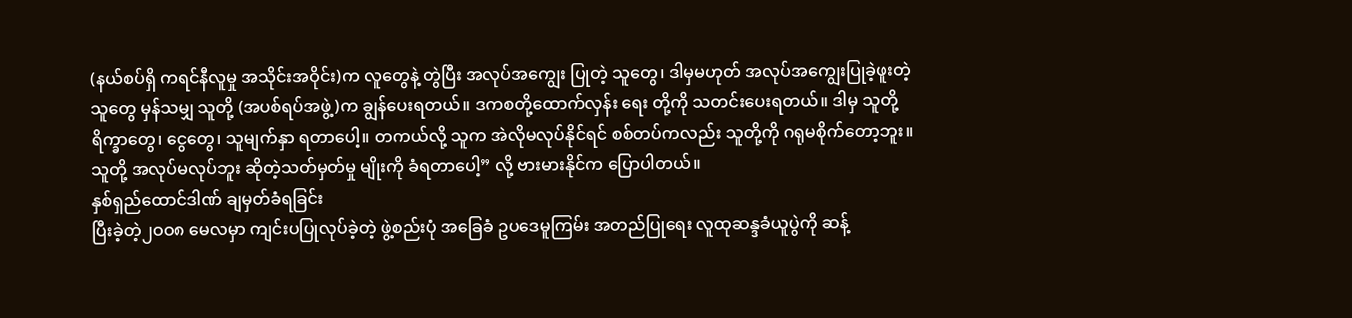(နယ်စပ်ရှိ ကရင်နီလူမှု အသိုင်းအဝိုင်း)က လူတွေနဲ့ တွဲပြီး အလုပ်အကျွေး ပြုတဲ့ သူတွေ၊ ဒါမှမဟုတ် အလုပ်အကျွေးပြုခဲ့ဖူးတဲ့ သူတွေ မှန်သမျှ သူတို့ (အပစ်ရပ်အဖွဲ့)က ချွန်ပေးရတယ်။ ဒကစတို့ထောက်လှန်း ရေး တို့ကို သတင်းပေးရတယ်။ ဒါမှ သူတို့ ရိက္ခာတွေ၊ ငွေတွေ၊ သူမျက်နှာ ရတာပေါ့။ တကယ်လို့ သူက အဲလိုမလုပ်နိုင်ရင် စစ်တပ်ကလည်း သူတို့ကို ဂရုမစိုက်တော့ဘူး။ သူတို့ အလုပ်မလုပ်ဘူး ဆိုတဲ့သတ်မှတ်မှု မျိုးကို ခံရတာပေါ့” လို့ ဗားမားနိုင်က ပြောပါတယ်။
နှစ်ရှည်ထောင်ဒါဏ် ချမှတ်ခံရခြင်း
ပြီးခဲ့တဲ့၂ဝဝ၈ မေလမှာ ကျင်းပပြုလုပ်ခဲ့တဲ့ ဖွဲ့စည်းပုံ အခြေခံ ဥပဒေမူကြမ်း အတည်ပြုရေး လူထုဆန္ဒခံယူပွဲကို ဆန့်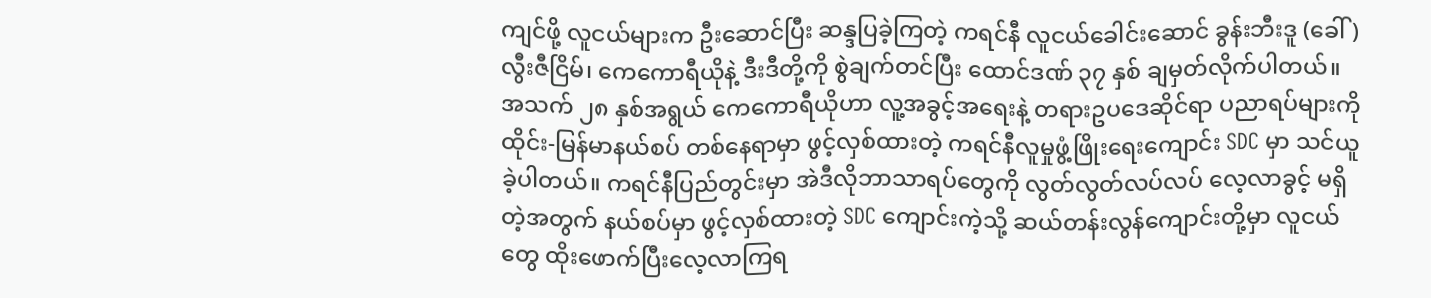ကျင်ဖို့ လူငယ်များက ဦးဆောင်ပြီး ဆန္ဒပြခဲ့ကြတဲ့ ကရင်နီ လူငယ်ခေါင်းဆောင် ခွန်းဘီးဒူ (ခေါ်) လွီးဇီငြိမ်၊ ကေကောရီယိုနဲ့ ဒီးဒီတို့ကို စွဲချက်တင်ပြီး ထောင်ဒဏ် ၃၇ နှစ် ချမှတ်လိုက်ပါတယ်။
အသက် ၂၈ နှစ်အရွယ် ကေကောရီယိုဟာ လူ့အခွင့်အရေးနဲ့ တရားဥပဒေဆိုင်ရာ ပညာရပ်များကို ထိုင်း-မြန်မာနယ်စပ် တစ်နေရာမှာ ဖွင့်လှစ်ထားတဲ့ ကရင်နီလူမှုဖွံ့ဖြိုးရေးကျောင်း SDC မှာ သင်ယူခဲ့ပါတယ်။ ကရင်နီပြည်တွင်းမှာ အဲဒီလိုဘာသာရပ်တွေကို လွတ်လွတ်လပ်လပ် လေ့လာခွင့် မရှိတဲ့အတွက် နယ်စပ်မှာ ဖွင့်လှစ်ထားတဲ့ SDC ကျောင်းကဲ့သို့ ဆယ်တန်းလွန်ကျောင်းတို့မှာ လူငယ်တွေ ထိုးဖောက်ပြီးလေ့လာကြရ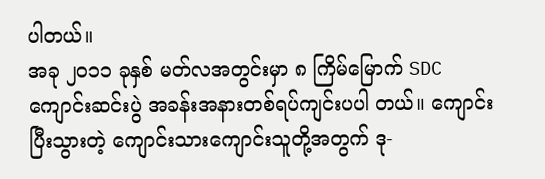ပါတယ်။
အခု ၂ဝ၁၁ ခုနှစ် မတ်လအတွင်းမှာ ၈ ကြိမ်မြောက် SDC ကျောင်းဆင်းပွဲ အခန်းအနားတစ်ရပ်ကျင်းပပါ တယ်။ ကျောင်းပြီးသွားတဲ့ ကျောင်းသားကျောင်းသူတို့အတွက် ဒု-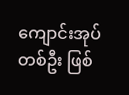ကျောင်းအုပ်တစ်ဦး ဖြစ်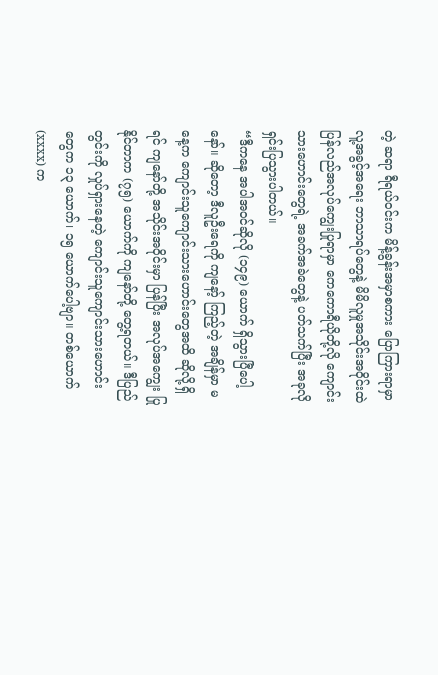တဲ့ ဆရာ ရီရယ်ဝင်းက မိန့်ခွန်းအမှာစကား ပြောကြားရာမှာ လူ့အခွင့်အရေး ဘာသာရပ်တွေနဲ့ မိမိလူမှုအသိုင်းအဝိုင်းထဲ ပြန်လည်အလုပ်ကျွေးပြုရာမှာ ကေကောရီယိုတို့လို ကျောင်းသားဟောင်းတွေရဲ့ အခက်အခဲတွေနဲ့ ပတ်သက်ပြီး အခုလို ရှင်းပြသွားပါတယ်။
“ဒီကနေ အပါအဝင်ဆိုလို (၁၄၉) ယောက် ရှိသွားပြီပေါ့နော်။ ဆိုတော့ ဒီလူဦးရေကို ကျနော့် ကြည့်တဲ့ အချိန်မှာ မနေ့က ကျောင်းသူကျောင်းသားဟောင်းတွေအထိ ဆိုလို့ရှိရင် ကျနော်တို့ အသိုင်းအဝိုင်းမှာ ပြန်ပြီး အလုပ်အကျွေး ပြုနိုင်တာက (၇၅) ယောက်ကို ကျနော်တို့ တွေ့ရတယ်။ ဒီပြည်တွင်းကို လှုပ်ရှားနေတဲ့ ကျောင်းသူကျောင်းသားဟောင်းတွေက ၁၃ ယောက်၊ ၁၅ ယောက်ပေါ့ဗျာ။ တစ်ယောက် (xxxx) က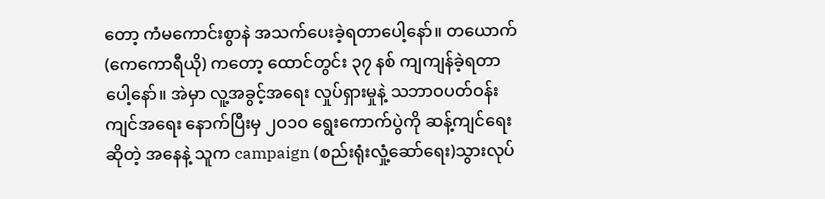တော့ ကံမကောင်းစွာနဲ အသက်ပေးခဲ့ရတာပေါ့နော်။ တယောက် (ကေကောရီယို) ကတော့ ထောင်တွင်း ၃၇ နစ် ကျကျန်ခဲ့ရတာပေါ့နော်။ အဲမှာ လူ့အခွင့်အရေး လှုပ်ရှားမှုနဲ့ သဘာဝပတ်ဝန်းကျင်အရေး နောက်ပြီးမှ ၂ဝ၁ဝ ရွေးကောက်ပွဲကို ဆန့်ကျင်ရေး ဆိုတဲ့ အနေနဲ့ သူက campaign (စည်းရုံးလှုံ့ဆော်ရေး)သွားလုပ်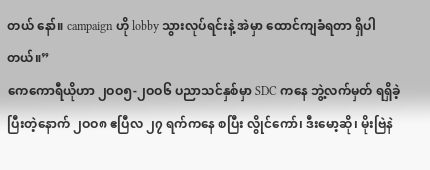တယ် နော်။ campaign ဟို lobby သွားလုပ်ရင်းနဲ့ အဲမှာ ထောင်ကျခံရတာ ရှိပါတယ်။”
ကေကောရီယိုဟာ ၂ဝဝ၅-၂ဝဝ၆ ပညာသင်နှစ်မှာ SDC ကနေ ဘွဲ့လက်မှတ် ရရှိခဲ့ပြီးတဲ့နောက် ၂ဝဝ၈ ဧပြီလ ၂၇ ရက်ကနေ စပြီး လွိုင်ကော်၊ ဒီးမော့ဆို၊ မိုးဗြဲနဲ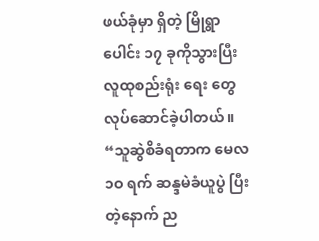ဖယ်ခုံမှာ ရှိတဲ့ မြိုရွာပေါင်း ၁၇ ခုကိုသွားပြီးလူထုစည်းရုံး ရေး တွေ လုပ်ဆောင်ခဲ့ပါတယ်။
“သူဆွဲစိခံရတာက မေလ ၁ဝ ရက် ဆန္ဒမဲခံယူပွဲ ပြီးတဲ့နောက် ည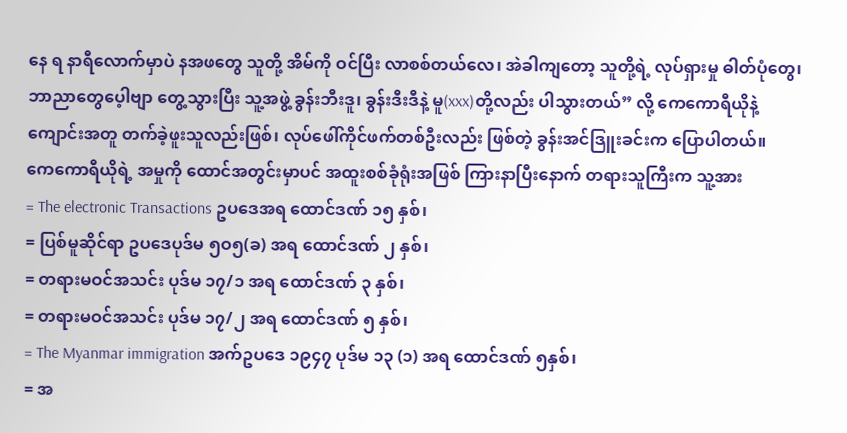နေ ရ နာရီလောက်မှာပဲ နအဖတွေ သူတို့ အိမ်ကို ဝင်ပြီး လာစစ်တယ်လေ၊ အဲခါကျတော့ သူတို့ရဲ့ လုပ်ရှားမှု ဓါတ်ပုံတွေ၊ ဘာညာတွေပေ့ါဗျာ တွေ့သွားပြီး သူ့အဖွဲ့ ခွန်းဘီးဒူ၊ ခွန်းဒီးဒီနဲ့ မူ(xxx)တို့လည်း ပါသွားတယ်” လို့ ကေကောရီယိုနဲ့ ကျောင်းအတူ တက်ခဲ့ဖူးသူလည်းဖြစ်၊ လုပ်ဖေါ်ကိုင်ဖက်တစ်ဦးလည်း ဖြစ်တဲ့ ခွန်းအင်ဒြူးခင်းက ပြောပါတယ်။
ကေကောရီယိုရဲ့ အမှုကို ထောင်အတွင်းမှာပင် အထူးစစ်ခုံရုံးအဖြစ် ကြားနာပြီးနောက် တရားသူကြီးက သူ့အား
= The electronic Transactions ဥပဒေအရ ထောင်ဒဏ် ၁၅ နှစ်၊
= ပြစ်မူဆိုင်ရာ ဥပဒေပုဒ်မ ၅ဝ၅(ခ) အရ ထောင်ဒဏ် ၂ နှစ်၊
= တရားမဝင်အသင်း ပုဒ်မ ၁၇/၁ အရ ထောင်ဒဏ် ၃ နှစ်၊
= တရားမဝင်အသင်း ပုဒ်မ ၁၇/၂ အရ ထောင်ဒဏ် ၅ နှစ်၊
= The Myanmar immigration အက်ဥပဒေ ၁၉၄၇ ပုဒ်မ ၁၃ (၁) အရ ထောင်ဒဏ် ၅နှစ်၊
= အ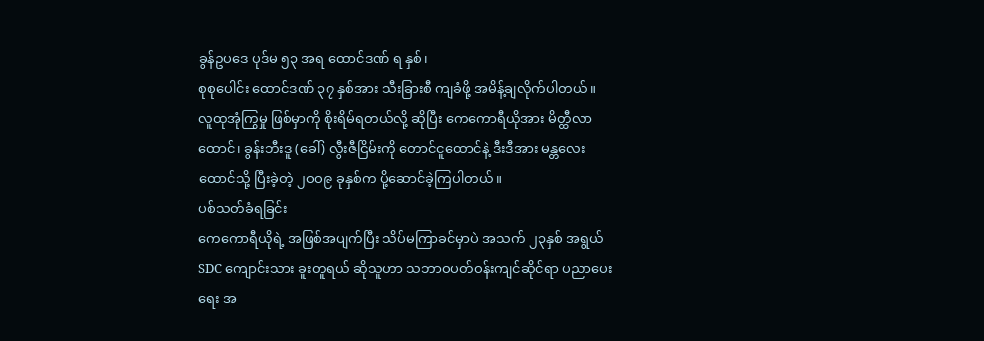ခွန်ဥပဒေ ပုဒ်မ ၅၃ အရ ထောင်ဒဏ် ရ နှစ်၊
စုစုပေါင်း ထောင်ဒဏ် ၃၇ နှစ်အား သီးခြားစီ ကျခံဖို့ အမိန့်ချလိုက်ပါတယ်။
လူထုအုံကြွမှု ဖြစ်မှာကို စိုးရိမ်ရတယ်လို့ ဆိုပြီး ကေကောရီယိုအား မိတ္ထီလာထောင်၊ ခွန်းဘီးဒူ (ခေါ်) လွီးဇီငြိမ်းကို တောင်ငူထောင်နဲ့ ဒီးဒီအား မန္တလေးထောင်သို့ ပြီးခဲ့တဲ့ ၂ဝဝ၉ ခုနှစ်က ပို့ဆောင်ခဲ့ကြပါတယ်။
ပစ်သတ်ခံရခြင်း
ကေကောရီယိုရဲ့ အဖြစ်အပျက်ပြီး သိပ်မကြာခင်မှာပဲ အသက် ၂၃နှစ် အရွယ် SDC ကျောင်းသား ခူးတူရယ် ဆိုသူဟာ သဘာဝပတ်ဝန်းကျင်ဆိုင်ရာ ပညာပေးရေး အ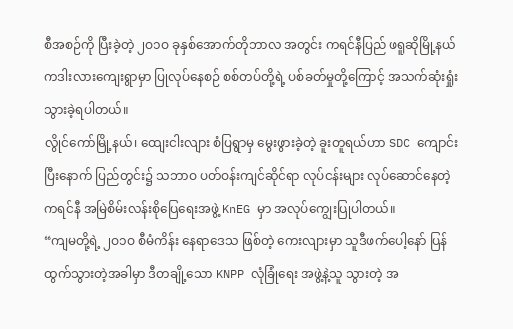စီအစဉ်ကို ပြီးခဲ့တဲ့ ၂ဝ၁ဝ ခုနှစ်အောက်တိုဘာလ အတွင်း ကရင်နီပြည် ဖရူဆိုမြို့နယ် ကဒါးလားကျေးရွာမှာ ပြုလုပ်နေစဉ် စစ်တပ်တို့ရဲ့ ပစ်ခတ်မှုတို့ကြောင့် အသက်ဆုံးရှုံးသွားခဲ့ရပါတယ်။
လွိုင်ကော်မြို့နယ်၊ ထျေးငါးလျား စံပြရွာမှ မွေးဖွားခဲ့တဲ့ ခူးတူရယ်ဟာ SDC ကျောင်းပြီးနောက် ပြည်တွင်း၌ သဘာဝ ပတ်ဝန်းကျင်ဆိုင်ရာ လုပ်ငန်းများ လုပ်ဆောင်နေတဲ့ ကရင်နီ အမြဲစိမ်းလန်းစိုပြေရေးအဖွဲ့ KnEG မှာ အလုပ်ကျွေးပြုပါတယ်။
“ကျမတို့ရဲ့ ၂ဝ၁ဝ စီမံကိန်း နေရာဒေသ ဖြစ်တဲ့ ကေးလျားမှာ သူဒီဖက်ပေါ့နော် ပြန်ထွက်သွားတဲ့အခါမှာ ဒီတချို့သော KNPP လုံခြုံရေး အဖွဲ့နဲ့သူ သွားတဲ့ အ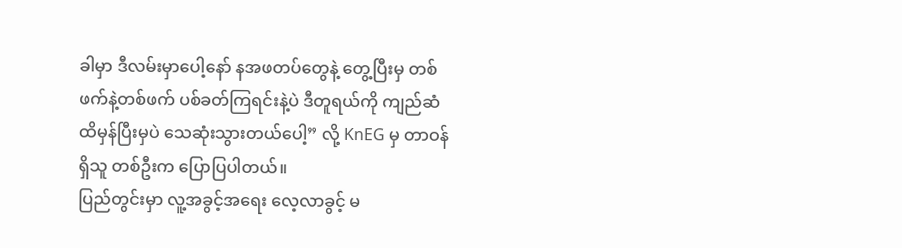ခါမှာ ဒီလမ်းမှာပေါ့နော် နအဖတပ်တွေနဲ့ တွေ့ပြီးမှ တစ်ဖက်နဲ့တစ်ဖက် ပစ်ခတ်ကြရင်းနဲ့ပဲ ဒီတူရယ်ကို ကျည်ဆံ ထိမှန်ပြီးမှပဲ သေဆုံးသွားတယ်ပေါ့” လို့ KnEG မှ တာဝန်ရှိသူ တစ်ဦးက ပြောပြပါတယ်။
ပြည်တွင်းမှာ လူ့အခွင့်အရေး လေ့လာခွင့် မ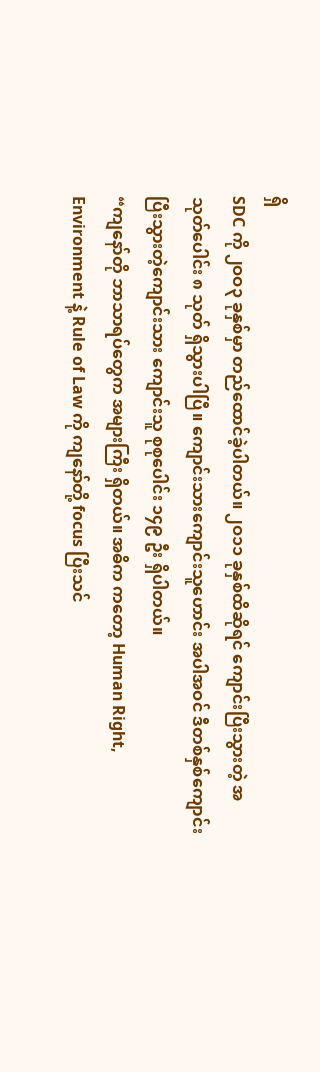ရှိ
SDC ကို ၂ဝဝ၃ ခုနှစ်မှာ တည်ထောင်ခဲ့ပါတယ်။ ၂ဝ၁၁ ခုနှစ်ထိဆိုရင် ကျောင်းပြီးသွားတဲ့ အသုတ်ပေါင်း ၈ သုတ် ရှိသွားပါပြီ။ ကျောင်းသားကျောင်းသူဟောင်း အပါအဝင် ဒီတစ်နှစ်ကျောင်းပြီးသွားတဲ့ကျောင်းသား ကျောင်းသူ စုစုပေါင်း ၁၄၉ ဦး ရှိပါတယ်။
“ကျနော်တို ဘာသာရပ်တွေက အများကြီး ရှိတယ်။ အဓိက ကတော့ Human Right, Environment နဲ့ Rule of Law ကို ကျနော်တို့ focus ပြီးသင်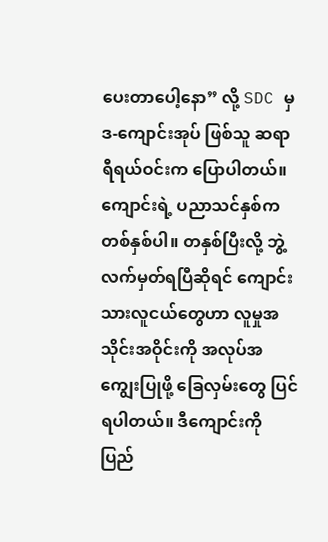ပေးတာပေါ့နော” လို့ SDC မှ ဒ-ကျောင်းအုပ် ဖြစ်သူ ဆရာ ရီရယ်ဝင်းက ပြောပါတယ်။
ကျောင်းရဲ့ ပညာသင်နှစ်က တစ်နှစ်ပါ။ တနှစ်ပြီးလို့ ဘွဲ့လက်မှတ်ရပြီဆိုရင် ကျောင်းသားလူငယ်တွေဟာ လူမှုအသိုင်းအဝိုင်းကို အလုပ်အကျွေးပြုဖို့ ခြေလှမ်းတွေ ပြင်ရပါတယ်။ ဒီကျောင်းကို ပြည်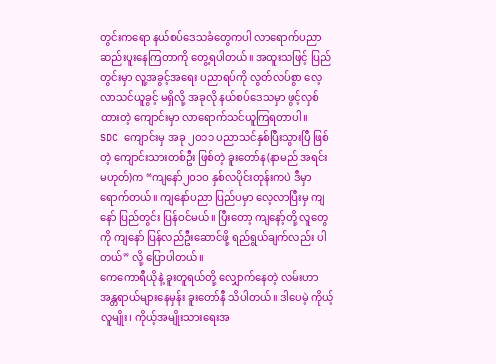တွင်းကရော နယ်စပ်ဒေသခံတွေကပါ လာရောက်ပညာဆည်းပူးနေကြတာကို တွေ့ရပါတယ်။ အထူးသဖြင့် ပြည်တွင်းမှာ လူ့အခွင့်အရေး ပညာရပ်ကို လွတ်လပ်စွာ လေ့လာသင်ယူခွင့် မရှိလို့ အခုလို နယ်စပ်ဒေသမှာ ဖွင့်လှစ်ထားတဲ့ ကျောင်းမှာ လာရောက်သင်ယူကြရတာပါ။
SDC ကျောင်းမှ အခု ၂ဝ၁၁ ပညာသင်နှစ်ပြီးသွားပြီ ဖြစ်တဲ့ ကျောင်းသားတစ်ဦး ဖြစ်တဲ့ ခူးတော်န(နာမည် အရင်း မဟုတ်)က “ကျနော်၂ဝ၁ဝ နှစ်လပိုင်းတုန်းကပဲ ဒီမှာ ရောက်တယ်။ ကျနော်ပညာ ပြည်ပမှာ လေ့လာပြီးမှ ကျနော် ပြည်တွင်း ပြန်ဝင်မယ်။ ပြီးတော့ ကျနော့်တို့ လူတွေကို ကျနော် ပြန်လည်ဦးဆောင်ဖို့ ရည်ရွယ်ချက်လည်း ပါတယ်” လို့ ပြောပါတယ်။
ကေကောရီယိုနဲ့ ခူးတူရယ်တို့ လျှောက်နေတဲ့ လမ်းဟာ အန္တရာယ်များနေမှန်း ခူးတော်နီ သိပါတယ်။ ဒါပေမဲ့ ကိုယ့်လူမျိုး၊ ကိုယ့်အမျိုးသားရေးအ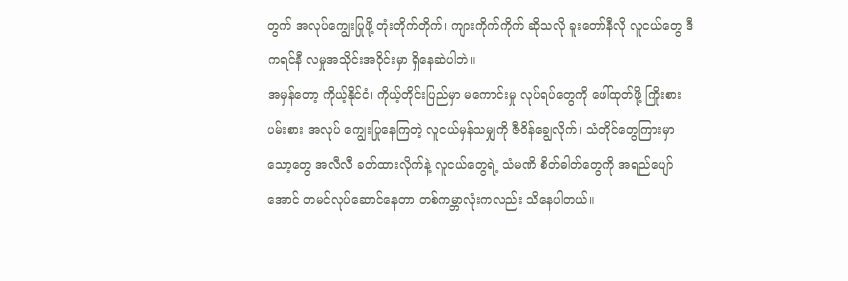တွက် အလုပ်ကျွေးပြုဖို့ တုံးတိုက်တိုက်၊ ကျားကိုက်ကိုက် ဆိုသလို ခူးတော်နီလို လူငယ်တွေ ဒီကရင်နီ လမှုအသိုင်းအဝိုင်းမှာ ရှိနေဆဲပါဘဲ။
အမှန်တော့ ကိုယ့်နိုင်ငံ၊ ကိုယ့်တိုင်းပြည်မှာ မကောင်းမှု လုပ်ရပ်တွေကို ဖေါ်ထုတ်ဖို့ ကြိုးစားပမ်းစား အလုပ် ကျွေးပြုနေကြတဲ့ လူငယ်မှန်သမျှကို ဇီဝိန်ချွေလိုက်၊ သံတိုင်တွေကြားမှာ သော့တွေ အလီလီ ခတ်ထားလိုက်နဲ့ လူငယ်တွေရဲ့ သံမဏိ စိတ်ဓါတ်တွေကို အရည်ပျော်အောင် တမင်လုပ်ဆောင်နေတာ တစ်ကမ္ဘာလုံးကလည်း သိနေပါတယ်။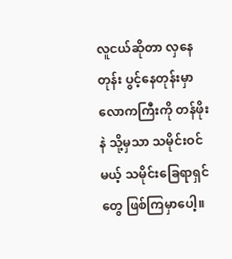လူငယ်ဆိုတာ လှနေတုန်း ပွင့်နေတုန်းမှာ လောကကြီးကို တန်ဖိုးနဲ သို့မှသာ သမိုင်းဝင်မယ့် သမိုင်းခြေရာရှင်တွေ ဖြစ်ကြမှာပေါ့။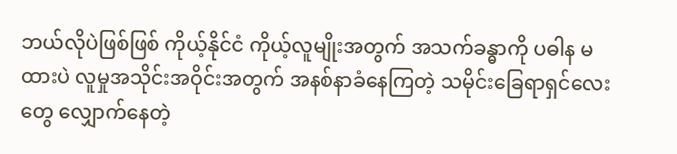ဘယ်လိုပဲဖြစ်ဖြစ် ကိုယ့်နိုင်ငံ ကိုယ့်လူမျိုးအတွက် အသက်ခန္ဓာကို ပဓါန မထားပဲ လူမှုအသိုင်းအဝိုင်းအတွက် အနစ်နာခံနေကြတဲ့ သမိုင်းခြေရာရှင်လေးတွေ လျှောက်နေတဲ့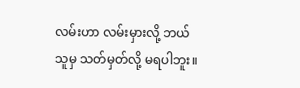လမ်းဟာ လမ်းမှားလို့ ဘယ်သူမှ သတ်မှတ်လို့ မရပါဘူး။